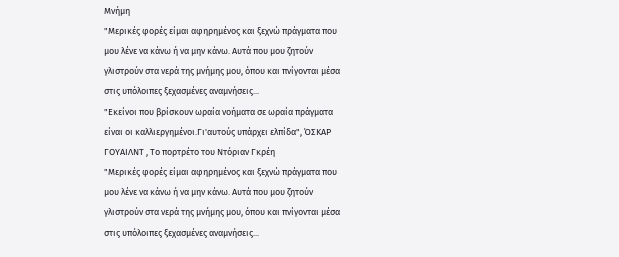Μνήμη
"Μερικές φορές είμαι αφηρημένος και ξεχνώ πράγματα που μου λένε να κάνω ή να μην κάνω. Αυτά που μου ζητούν γλιστρούν στα νερά της μνήμης μου, όπου και πνίγονται μέσα στις υπόλοιπες ξεχασμένες αναμνήσεις...
"Εκείνοι που βρίσκουν ωραία νοήματα σε ωραία πράγματα είναι οι καλλιεργημένοι.Γι'αυτούς υπάρχει ελπίδα", ΌΣΚΑΡ ΓΟΥΑΙΛΝΤ , Το πορτρέτο του Ντόριαν Γκρέη
"Μερικές φορές είμαι αφηρημένος και ξεχνώ πράγματα που μου λένε να κάνω ή να μην κάνω. Αυτά που μου ζητούν γλιστρούν στα νερά της μνήμης μου, όπου και πνίγονται μέσα στις υπόλοιπες ξεχασμένες αναμνήσεις...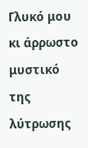Γλυκό μου κι άρρωστο μυστικό
της λύτρωσης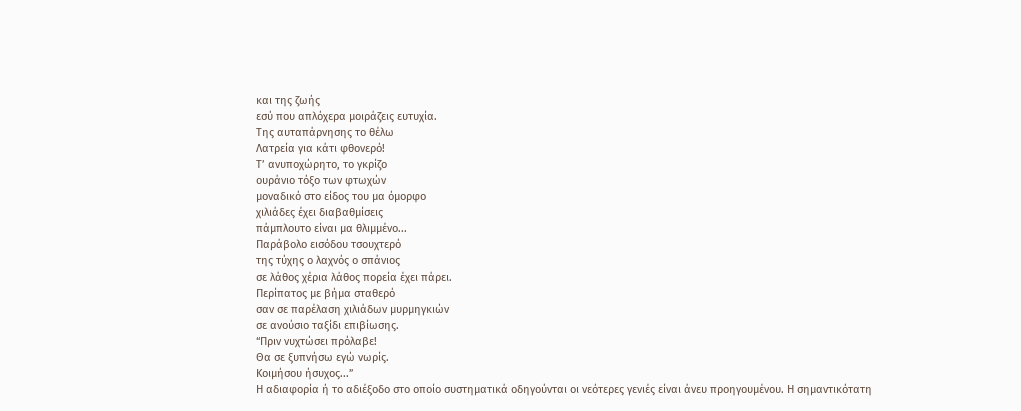και της ζωής
εσύ που απλόχερα μοιράζεις ευτυχία.
Της αυταπάρνησης το θέλω
Λατρεία για κάτι φθονερό!
Τ’ ανυποχώρητο, το γκρίζο
ουράνιο τόξο των φτωχών
μοναδικό στο είδος του μα όμορφο
χιλιάδες έχει διαβαθμίσεις
πάμπλουτο είναι μα θλιμμένο...
Παράβολο εισόδου τσουχτερό
της τύχης ο λαχνός ο σπάνιος
σε λάθος χέρια λάθος πορεία έχει πάρει.
Περίπατος με βήμα σταθερό
σαν σε παρέλαση χιλιάδων μυρμηγκιών
σε ανούσιο ταξίδι επιβίωσης.
“Πριν νυχτώσει πρόλαβε!
Θα σε ξυπνήσω εγώ νωρίς.
Κοιμήσου ήσυχος...”
Η αδιαφορία ή το αδιέξοδο στο οποίο συστηματικά οδηγούνται οι νεότερες γενιές είναι άνευ προηγουμένου. Η σημαντικότατη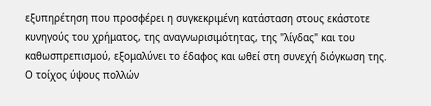εξυπηρέτηση που προσφέρει η συγκεκριμένη κατάσταση στους εκάστοτε κυνηγούς του χρήματος, της αναγνωρισιμότητας, της "λίγδας" και του καθωσπρεπισμού, εξομαλύνει το έδαφος και ωθεί στη συνεχή διόγκωση της. Ο τοίχος ύψους πολλών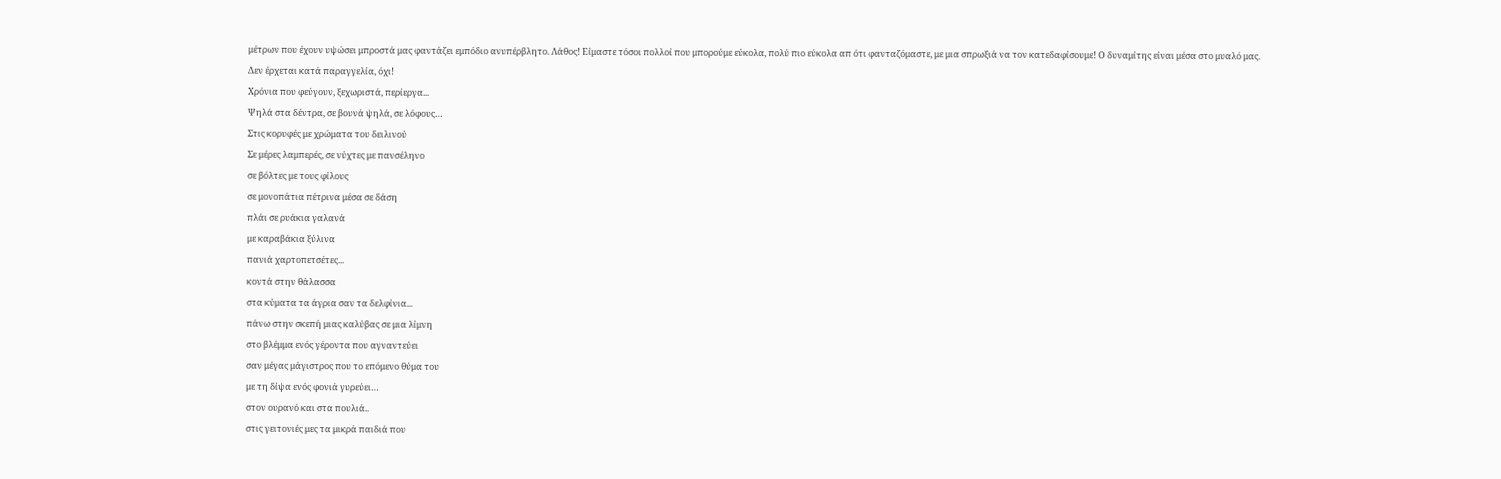μέτρων που έχουν υψώσει μπροστά μας φαντάζει εμπόδιο ανυπέρβλητο. Λάθος! Είμαστε τόσοι πολλοί που μπορούμε εύκολα, πολύ πιο εύκολα απ ότι φανταζόμαστε, με μια σπρωξιά να τον κατεδαφίσουμε! Ο δυναμίτης είναι μέσα στο μυαλό μας.
Δεν έρχεται κατά παραγγελία, όχι!
Χρόνια που φεύγουν, ξεχωριστά, περίεργα...
Ψηλά στα δέντρα, σε βουνά ψηλά, σε λόφους…
Στις κορυφές με χρώματα του δειλινού
Σε μέρες λαμπερές, σε νύχτες με πανσέληνο
σε βόλτες με τους φίλους
σε μονοπάτια πέτρινα μέσα σε δάση
πλάι σε ρυάκια γαλανά
με καραβάκια ξύλινα
πανιά χαρτοπετσέτες...
κοντά στην θάλασσα
στα κύματα τα άγρια σαν τα δελφίνια...
πάνω στην σκεπή μιας καλύβας σε μια λίμνη
στο βλέμμα ενός γέροντα που αγναντεύει
σαν μέγας μάγιστρος που το επόμενο θύμα του
με τη δίψα ενός φονιά γυρεύει…
στον ουρανό και στα πουλιά..
στις γειτονιές μες τα μικρά παιδιά που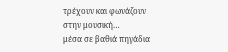τρέχουν και φωνάζουν
στην μουσική…
μέσα σε βαθιά πηγάδια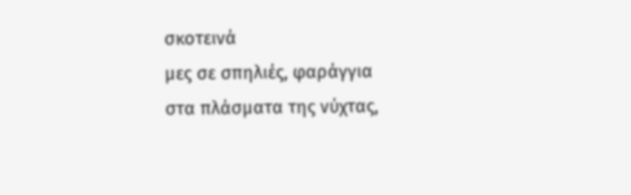σκοτεινά
μες σε σπηλιές, φαράγγια
στα πλάσματα της νύχτας,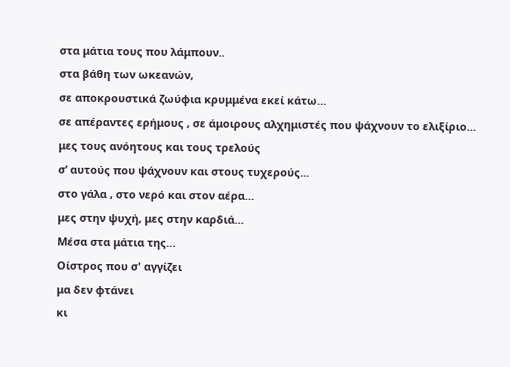στα μάτια τους που λάμπουν..
στα βάθη των ωκεανών,
σε αποκρουστικά ζωύφια κρυμμένα εκεί κάτω…
σε απέραντες ερήμους , σε άμοιρους αλχημιστές που ψάχνουν το ελιξίριο…
μες τους ανόητους και τους τρελούς
σ’ αυτούς που ψάχνουν και στους τυχερούς...
στο γάλα , στο νερό και στον αέρα…
μες στην ψυχή, μες στην καρδιά…
Μέσα στα μάτια της…
Οίστρος που σ' αγγίζει
μα δεν φτάνει
κι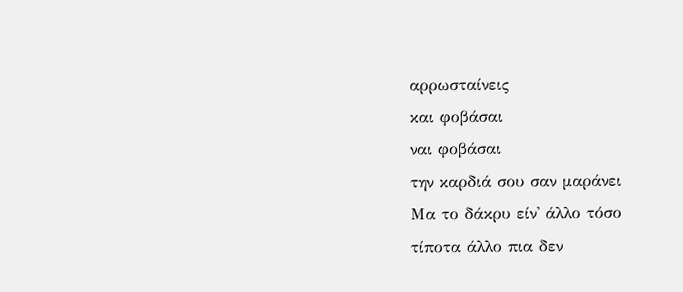αρρωσταίνεις
και φοβάσαι
ναι φοβάσαι
την καρδιά σου σαν μαράνει
Μα το δάκρυ είν' άλλο τόσο
τίποτα άλλο πια δεν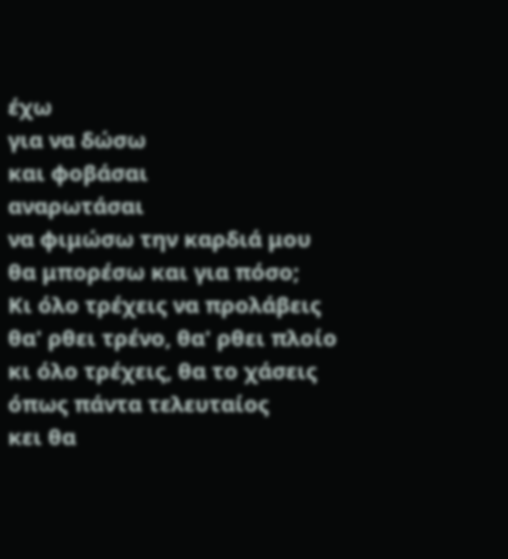έχω
για να δώσω
και φοβάσαι
αναρωτάσαι
να φιμώσω την καρδιά μου
θα μπορέσω και για πόσο;
Κι όλο τρέχεις να προλάβεις
θα' ρθει τρένο, θα' ρθει πλοίο
κι όλο τρέχεις, θα το χάσεις
όπως πάντα τελευταίος
κει θα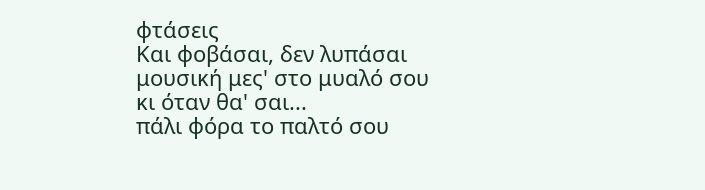φτάσεις
Και φοβάσαι, δεν λυπάσαι
μουσική μες' στο μυαλό σου
κι όταν θα' σαι...
πάλι φόρα το παλτό σου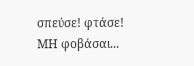σπεύσε! φτάσε!
ΜΗ φοβάσαι...